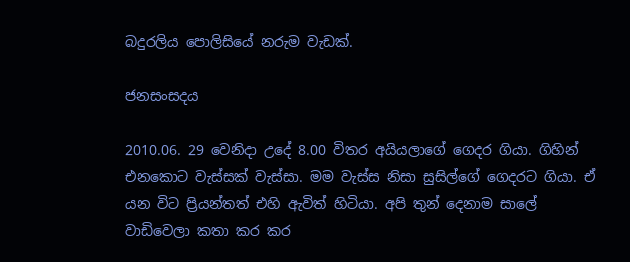බදුරලිය පොලිසියේ නරුම වැඩක්.

ජනසංසදය

2010.06. 29 වෙනිදා උදේ 8.00 විතර අයියලාගේ ගෙදර ගියා. ගිහින් එනකොට වැස්සක් වැස්සා. මම වැස්ස නිසා සුසිල්ගේ ගෙදරට ගියා. ඒ යන විට ප්‍රියන්තත් එහි ඇවිත් හිටියා. අපි තුන් දෙනාම සාලේ වාඩිවෙලා කතා කර කර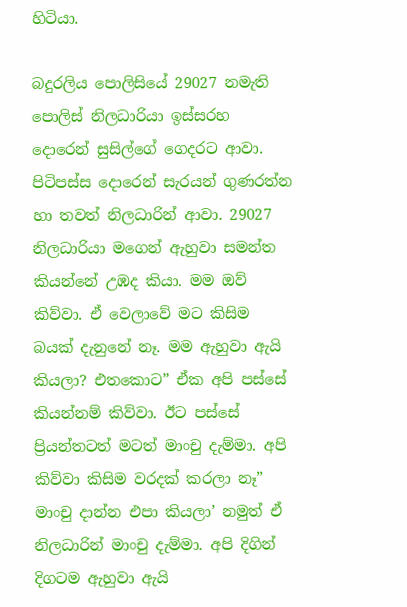හිටියා.

බදුරලිය පොලිසියේ 29027 නමැති පොලිස් නිලධාරියා ඉස්සරහ දොරෙන් සුසිල්ගේ ගෙදරට ආවා. පිටිපස්ස දොරෙන් සැරයන් ගුණරත්න හා තවත් නිලධාරින් ආවා. 29027 නිලධාරියා මගෙන් ඇහුවා සමන්ත කියන්නේ උඹද කියා. මම ඔව් කිව්වා. ඒ වෙලාවේ මට කිසිම බයක් දැනුනේ නෑ. මම ඇහුවා ඇයි කියලා? එතකොට” ඒක අපි පස්සේ කියන්නම් කිව්වා. ඊට පස්සේ ප්‍රියන්තටත් මටත් මාංචු දැම්මා. අපි කිව්වා කිසිම වරදක් කරලා නෑ” මාංචු දාන්න එපා කියලා’ නමුත් ඒ නිලධාරින් මාංචු දැම්මා. අපි දිගින් දිගටම ඇහුවා ඇයි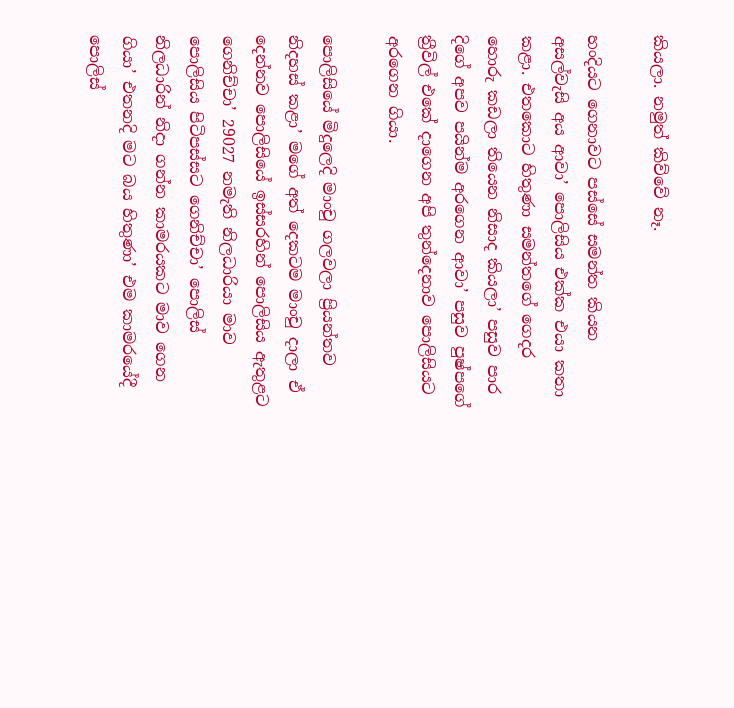කියලා. නමුත් කිව්වේ නෑ.

හංදියට ගෙනාවට පස්සේ සමන්ත කියන අසල්වැසි අය ආවා’ පොලිසිය එක්ක එයා කතා කළා. එතකොට හිතුණා සමන්තගේ ගෙදර හොරු කඩලා තියෙන නිසාද කියලා’ පසුව පාර දිගේ අපව පයින්ම අරගෙන ආවා’ පසුව පුෂ්පගේ ත්‍රීවිල් එකේ දාගෙන අපි තුන්දෙනාව පොලිසියට අරගෙන ගියා.

පොලිසියේ මිදුලෙදි මාංචු ගලවලා ප්‍රියන්තව නිදහස් කළා’ මගේ අත් දෙකටම මාංචු දාලා ඒ දෙන්නව පොලිසියේ ඉස්සරහින් පොලිසිය ඇතුළට ගෙනිච්චා’ 29027 නමැති නිලධාරියා මාව පොලිසිය පිටිපස්සට ගෙනිච්චා’ පොලිස් නිලධාරින් නිදා ගන්න කාමරයකට මාව ගෙන ගියා’ එතනදි මට බය හිතුණා’ එම කාමරයේදී පොලිස්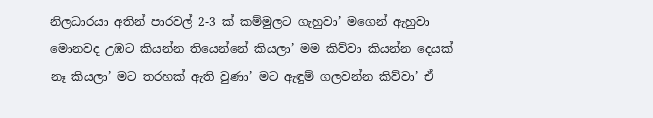නිලධාරයා අතින් පාරවල් 2-3 ක් කම්මුලට ගැහුවා’ මගෙන් ඇහුවා මොනවද උඹට කියන්න තියෙන්නේ කියලා’ මම කිව්වා කියන්න දෙයක් නෑ කියලා’ මට තරහක් ඇති වුණා’ මට ඇඳුම් ගලවන්න කිව්වා’ ඒ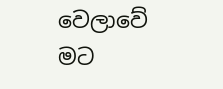වෙලාවේ මට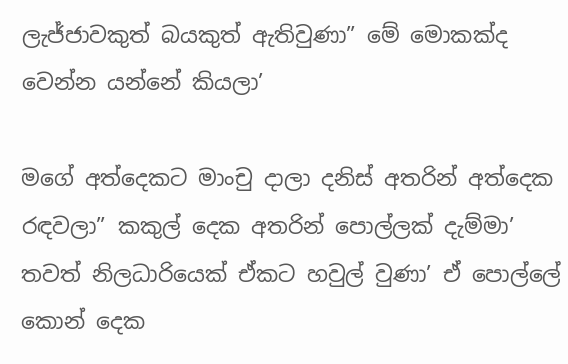ලැජ්ජාවකුත් බයකුත් ඇතිවුණා” මේ මොකක්ද වෙන්න යන්නේ කියලා’

මගේ අත්දෙකට මාංචු දාලා දනිස් අතරින් අත්දෙක රඳවලා” කකුල් දෙක අතරින් පොල්ලක් දැම්මා’ තවත් නිලධාරියෙක් ඒකට හවුල් වුණා’ ඒ පොල්ලේ කොන් දෙක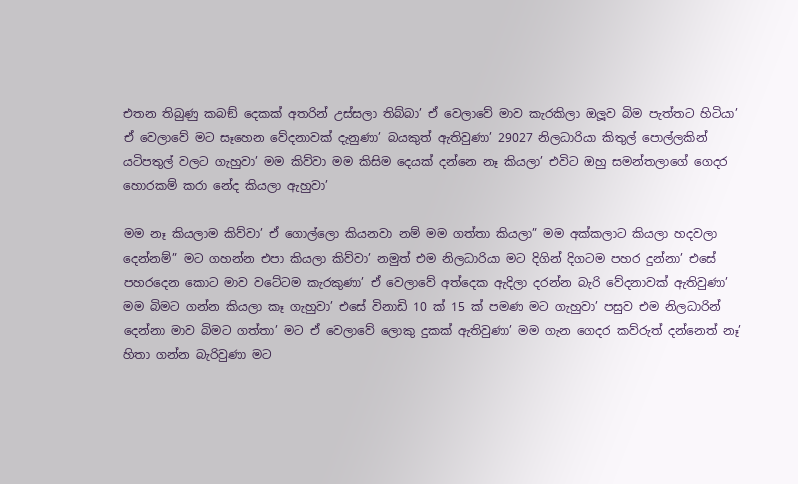එතන තිබුණු කබඞ් දෙකක් අතරින් උස්සලා තිබ්බා’ ඒ වෙලාවේ මාව කැරකිලා ඔලූව බිම පැත්තට හිටියා’ ඒ වෙලාවේ මට සෑහෙන වේදනාවක් දැනුණා’ බයකුත් ඇතිවුණා’ 29027 නිලධාරියා කිතුල් පොල්ලකින් යටිපතුල් වලට ගැහුවා’ මම කිව්වා මම කිසිම දෙයක් දන්නෙ නෑ කියලා’ එවිට ඔහු සමන්තලාගේ ගෙදර හොරකම් කරා නේද කියලා ඇහුවා’

මම නෑ කියලාම කිව්වා’ ඒ ගොල්ලො කියනවා නම් මම ගත්තා කියලා” මම අක්කලාට කියලා හදවලා දෙන්නම්” මට ගහන්න එපා කියලා කිව්වා’ නමුත් එම නිලධාරියා මට දිගින් දිගටම පහර දුන්නා’ එසේ පහරදෙන කොට මාව වටේටම කැරකුණා’ ඒ වෙලාවේ අත්දෙක ඇදිලා දරන්න බැරි වේදනාවක් ඇතිවුණා’ මම බිමට ගන්න කියලා කෑ ගැහුවා’ එසේ විනාඩි 10 ක් 15 ක් පමණ මට ගැහුවා’ පසුව එම නිලධාරින් දෙන්නා මාව බිමට ගත්තා’ මට ඒ වෙලාවේ ලොකු දුකක් ඇතිවුණා’ මම ගැන ගෙදර කව්රුත් දන්නෙත් නෑ’ හිතා ගන්න බැරිවුණා මට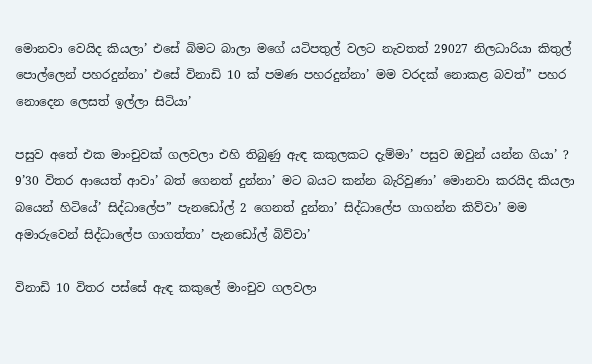මොනවා වෙයිද කියලා’ එසේ බිමට බාලා මගේ යටිපතුල් වලට නැවතත් 29027 නිලධාරියා කිතුල් පොල්ලෙන් පහරදුන්නා’ එසේ විනාඩි 10 ක් පමණ පහරදුන්නා’ මම වරදක් නොකළ බවත්” පහර නොදෙන ලෙසත් ඉල්ලා සිටියා’

පසුව අතේ එක මාංචුවක් ගලවලා එහි තිබුණු ඇඳ කකුලකට දැම්මා’ පසුව ඔවුන් යන්න ගියා’ ? 9’30 විතර ආයෙත් ආවා’ බත් ගෙනත් දුන්නා’ මට බයට කන්න බැරිවුණා’ මොනවා කරයිද කියලා බයෙන් හිටියේ’ සිද්ධාලේප” පැනඩෝල් 2 ගෙනත් දුන්නා’ සිද්ධාලේප ගාගන්න කිව්වා’ මම අමාරුවෙන් සිද්ධාලේප ගාගත්තා’ පැනඩෝල් බිව්වා’

විනාඩි 10 විතර පස්සේ ඇඳ කකුලේ මාංචුව ගලවලා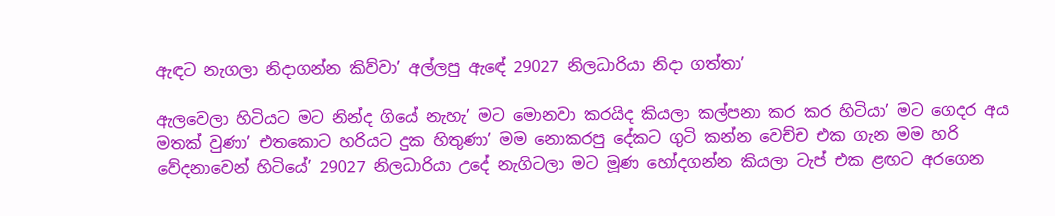ඇඳට නැගලා නිදාගන්න කිව්වා’ අල්ලපු ඇඳේ 29027 නිලධාරියා නිදා ගත්තා’

ඇලවෙලා හිටියට මට නින්ද ගියේ නැහැ’ මට මොනවා කරයිද කියලා කල්පනා කර කර හිටියා’ මට ගෙදර අය මතක් වුණා’ එතකොට හරියට දුක හිතුණා’ මම නොකරපු දේකට ගුටි කන්න වෙච්ච එක ගැන මම හරි වේදනාවෙන් හිටියේ’ 29027 නිලධාරියා උදේ නැගිටලා මට මූණ හෝදගන්න කියලා ටැප් එක ළඟට අරගෙන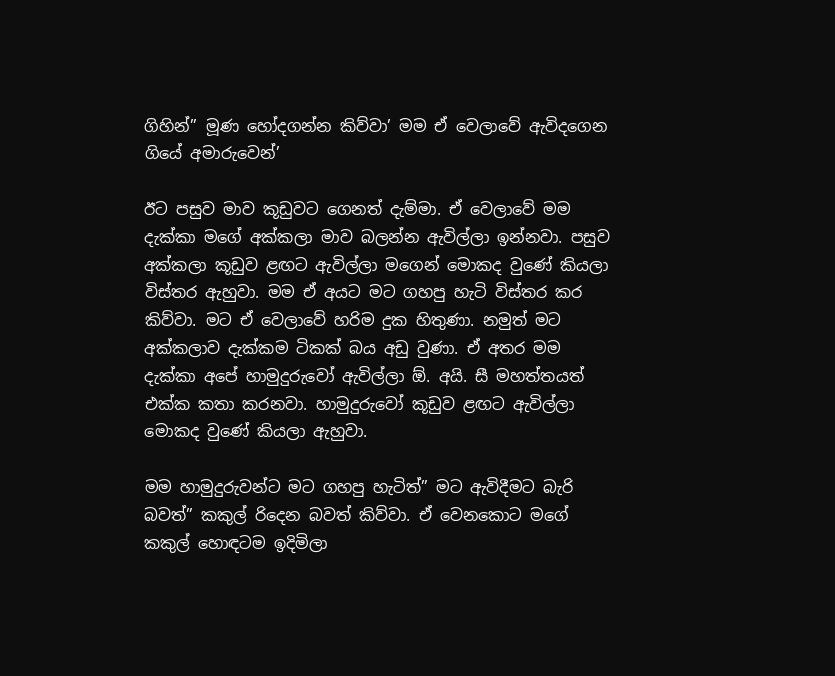ගිහින්” මූණ හෝදගන්න කිව්වා’ මම ඒ වෙලාවේ ඇවිදගෙන ගියේ අමාරුවෙන්’

ඊට පසුව මාව කූඩුවට ගෙනත් දැම්මා. ඒ වෙලාවේ මම දැක්කා මගේ අක්කලා මාව බලන්න ඇවිල්ලා ඉන්නවා. පසුව අක්කලා කූඩුව ළඟට ඇවිල්ලා මගෙන් මොකද වුණේ කියලා විස්තර ඇහුවා. මම ඒ අයට මට ගහපු හැටි විස්තර කර කිව්වා. මට ඒ වෙලාවේ හරිම දුක හිතුණා. නමුත් මට අක්කලාව දැක්කම ටිකක් බය අඩු වුණා. ඒ අතර මම දැක්කා අපේ හාමුදුරුවෝ ඇවිල්ලා ඕ. අයි. සී මහත්තයත් එක්ක කතා කරනවා. හාමුදුරුවෝ කූඩුව ළඟට ඇවිල්ලා මොකද වුණේ කියලා ඇහුවා.

මම හාමුදුරුවන්ට මට ගහපු හැටිත්” මට ඇවිදීමට බැරි බවත්” කකුල් රිදෙන බවත් කිව්වා. ඒ වෙනකොට මගේ කකුල් හොඳටම ඉදිමිලා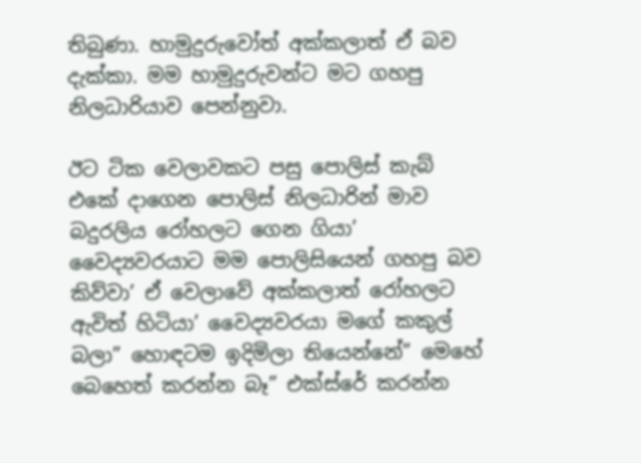තිබුණා. හාමුදුරුවෝත් අක්කලාත් ඒ බව දැක්කා. මම හාමුදුරුවන්ට මට ගහපු නිලධාරියාව පෙන්නුවා.

ඊට ටික වෙලාවකට පසු පොලිස් කැබ් එකේ දාගෙන පොලිස් නිලධාරින් මාව බදුරලිය රෝහලට ගෙන ගියා’ වෛද්‍යවරයාට මම පොලිසියෙන් ගහපු බව කිව්වා’ ඒ වෙලාවේ අක්කලාත් රෝහලට ඇවිත් හිටියා’ වෛද්‍යවරයා මගේ කකුල් බලා” හොඳටම ඉදිමිලා තියෙන්නේ” මෙහේ බෙහෙත් කරන්න බෑ” එක්ස්රේ කරන්න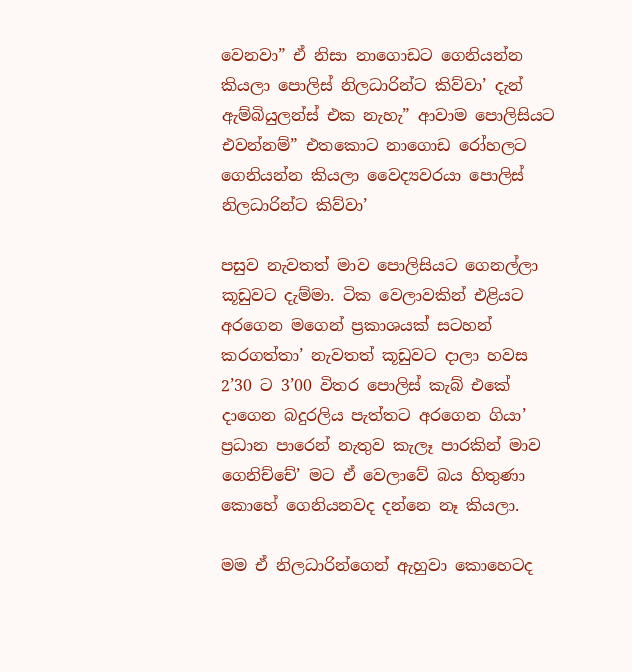වෙනවා” ඒ නිසා නාගොඩට ගෙනියන්න කියලා පොලිස් නිලධාරින්ට කිව්වා’ දැන් ඇම්බියුලන්ස් එක නැහැ” ආවාම පොලිසියට එවන්නම්” එතකොට නාගොඩ රෝහලට ගෙනියන්න කියලා වෛද්‍යවරයා පොලිස් නිලධාරින්ට කිව්වා’

පසුව නැවතත් මාව පොලිසියට ගෙනල්ලා කූඩුවට දැම්මා. ටික වෙලාවකින් එළියට අරගෙන මගෙන් ප්‍රකාශයක් සටහන් කරගත්තා’ නැවතත් කූඩුවට දාලා හවස 2’30 ට 3’00 විතර පොලිස් කැබ් එකේ දාගෙන බදුරලිය පැත්තට අරගෙන ගියා’ ප්‍රධාන පාරෙන් නැතුව කැලෑ පාරකින් මාව ගෙනිච්චේ’ මට ඒ වෙලාවේ බය හිතුණා කොහේ ගෙනියනවද දන්නෙ නෑ කියලා.

මම ඒ නිලධාරින්ගෙන් ඇහුවා කොහෙටද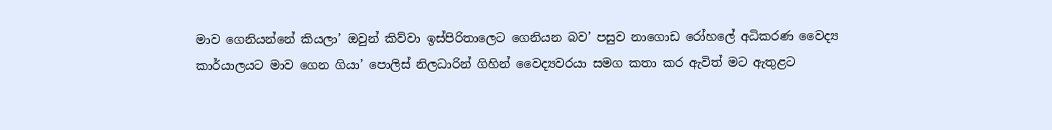මාව ගෙනියන්නේ කියලා’ ඔවුන් කිව්වා ඉස්පිරිතාලෙට ගෙනියන බව’ පසුව නාගොඩ රෝහලේ අධිකරණ වෛද්‍ය කාර්යාලයට මාව ගෙන ගියා’ පොලිස් නිලධාරින් ගිහින් වෛද්‍යවරයා සමග කතා කර ඇවිත් මට ඇතුළට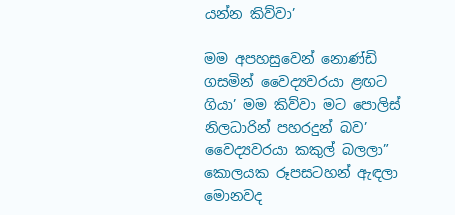යන්න කිව්වා’

මම අපහසුවෙන් නොණ්ඩි ගසමින් වෛද්‍යවරයා ළඟට ගියා’ මම කිව්වා මට පොලිස් නිලධාරින් පහරදුන් බව’ වෛද්‍යවරයා කකුල් බලලා” කොලයක රූපසටහන් ඇඳලා මොනවද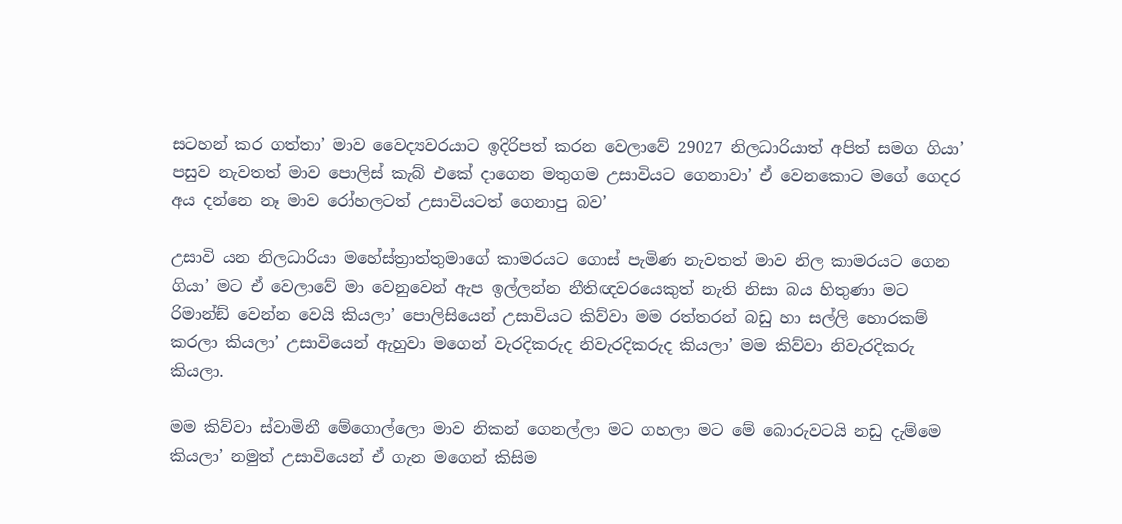සටහන් කර ගත්තා’ මාව වෛද්‍යවරයාට ඉදිරිපත් කරන වෙලාවේ 29027 නිලධාරියාත් අපිත් සමග ගියා’ පසුව නැවතත් මාව පොලිස් කැබ් එකේ දාගෙන මතුගම උසාවියට ගෙනාවා’ ඒ වෙනකොට මගේ ගෙදර අය දන්නෙ නෑ මාව රෝහලටත් උසාවියටත් ගෙනාපු බව’

උසාවි යන නිලධාරියා මහේස්ත්‍රාත්තුමාගේ කාමරයට ගොස් පැමිණ නැවතත් මාව නිල කාමරයට ගෙන ගියා’ මට ඒ වෙලාවේ මා වෙනුවෙන් ඇප ඉල්ලන්න නීතිඥවරයෙකුත් නැති නිසා බය හිතුණා මට රිමාන්ඞ් වෙන්න වෙයි කියලා’ පොලිසියෙන් උසාවියට කිව්වා මම රත්තරන් බඩු හා සල්ලි හොරකම් කරලා කියලා’ උසාවියෙන් ඇහුවා මගෙන් වැරදිකරුද නිවැරදිකරුද කියලා’ මම කිව්වා නිවැරදිකරු කියලා.

මම කිව්වා ස්වාමිනී මේගොල්ලො මාව නිකන් ගෙනල්ලා මට ගහලා මට මේ බොරුවටයි නඩු දැම්මෙ කියලා’ නමුත් උසාවියෙන් ඒ ගැන මගෙන් කිසිම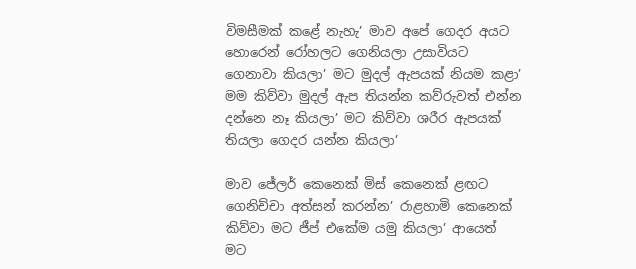විමසීමක් කළේ නැහැ’ මාව අපේ ගෙදර අයට හොරෙන් රෝහලට ගෙනියලා උසාවියට ගෙනාවා කියලා’ මට මුදල් ඇපයක් නියම කළා’ මම කිව්වා මුදල් ඇප තියන්න කව්රුවත් එන්න දන්නෙ නෑ කියලා’ මට කිව්වා ශරීර ඇපයක් තියලා ගෙදර යන්න කියලා’

මාව ජේලර් කෙනෙක් මිස් කෙනෙක් ළඟට ගෙනිච්චා අත්සන් කරන්න’ රාළහාමි කෙනෙක් කිව්වා මට ජීප් එකේම යමු කියලා’ ආයෙත් මට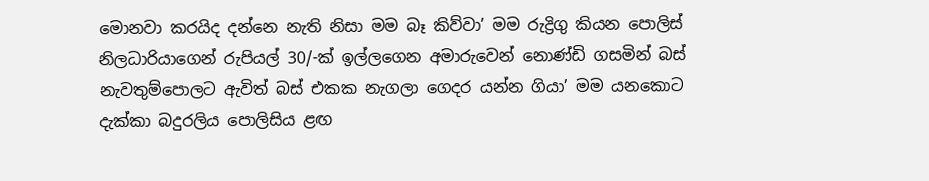මොනවා කරයිද දන්නෙ නැති නිසා මම බෑ කිව්වා’ මම රුද්‍රිගු කියන පොලිස් නිලධාරියාගෙන් රුපියල් 30/-ක් ඉල්ලගෙන අමාරුවෙන් නොණ්ඩි ගසමින් බස් නැවතුම්පොලට ඇවිත් බස් එකක නැගලා ගෙදර යන්න ගියා’ මම යනකොට දැක්කා බදුරලිය පොලිසිය ළඟ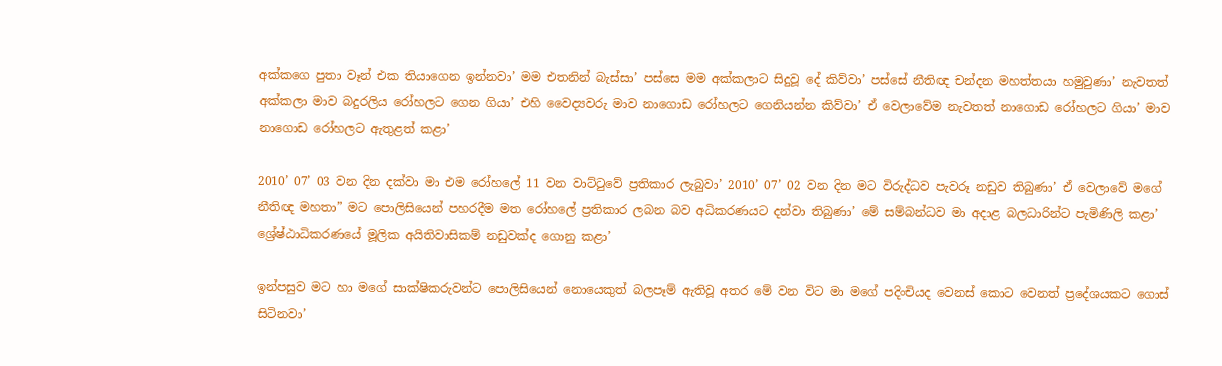අක්කගෙ පුතා වෑන් එක තියාගෙන ඉන්නවා’ මම එතනින් බැස්සා’ පස්සෙ මම අක්කලාට සිදුවූ දේ කිව්වා’ පස්සේ නීතිඥ චන්දන මහත්තයා හමුවුණා’ නැවතත් අක්කලා මාව බදුරලිය රෝහලට ගෙන ගියා’ එහි වෛද්‍යවරු මාව නාගොඩ රෝහලට ගෙනියන්න කිව්වා’ ඒ වෙලාවේම නැවතත් නාගොඩ රෝහලට ගියා’ මාව නාගොඩ රෝහලට ඇතුළත් කළා’

2010’ 07’ 03 වන දින දක්වා මා එම රෝහලේ 11 වන වාට්ටුවේ ප්‍රතිකාර ලැබුවා’ 2010’ 07’ 02 වන දින මට විරුද්ධව පැවරූ නඩුව තිබුණා’ ඒ වෙලාවේ මගේ නීතිඥ මහතා” මට පොලිසියෙන් පහරදීම මත රෝහලේ ප්‍රතිකාර ලබන බව අධිකරණයට දන්වා තිබුණා’ මේ සම්බන්ධව මා අදාළ බලධාරින්ට පැමිණිලි කළා’ ශ්‍රේෂ්ඨාධිකරණයේ මූලික අයිතිවාසිකම් නඩුවක්ද ගොනු කළා’

ඉන්පසුව මට හා මගේ සාක්ෂිකරුවන්ට පොලිසියෙන් නොයෙකුත් බලපෑම් ඇතිවූ අතර මේ වන විට මා මගේ පදිංචියද වෙනස් කොට වෙනත් ප්‍රදේශයකට ගොස් සිටිනවා’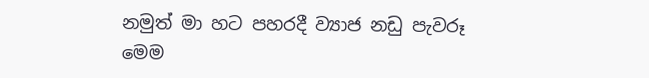නමුත් මා හට පහරදී ව්‍යාජ නඩු පැවරූ මෙම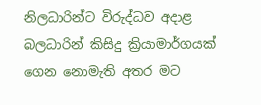නිලධාරින්ට විරුද්ධව අදාළ බලධාරින් කිසිදු ක්‍රියාමාර්ගයක් ගෙන නොමැති අතර මට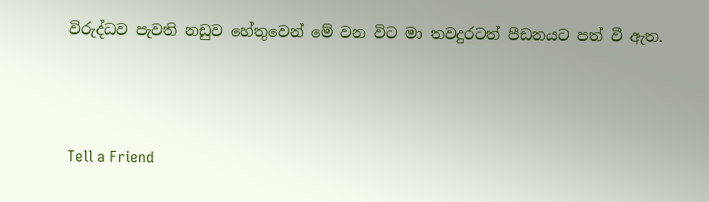විරුද්ධව පැවති නඩුව හේතුවෙන් මේ වන විට මා තවදුරටත් පීඩනයට පත් වී ඇත.




Tell a Friend